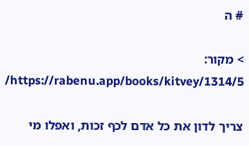# ה

> מקור: https://rabenu.app/books/kitvey/1314/5/

צריך לדון את כל אדם לכף זכות, ואפלו מי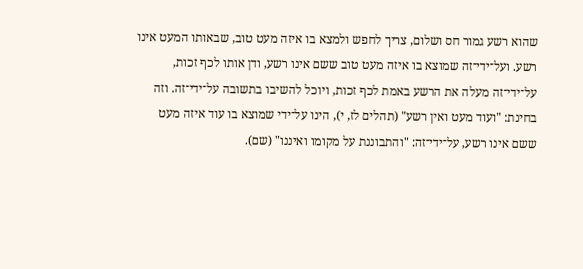שהוא רשע גמור חס ושלום, צריך לחפש ולמצא בו איזה מעט טוב, שבאותו המעט אינו רשע. ועל־ידי־זה שמוצא בו איזה מעט טוב ששם אינו רשע, ודן אותו לכף זכות, על־ידי־זה מעלה את הרשע באמת לכף זכות, ויוכל להשיבו בתשובה על־ידי־זה. וזה בחינת: "ועוד מעט ואין רשע" (תהלים לז, י), הינו על־ידי שמוצא בו עוד איזה מעט ששם אינו רשע, על־ידי־זה: "והתבוננת על מקומו ואיננו" (שם).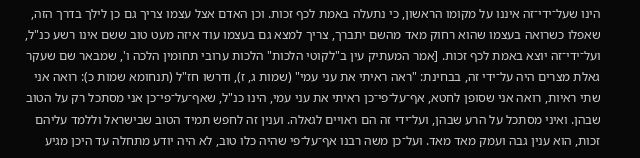הינו שעל־ידי־זה איננו על מקומו הראשון, כי נתעלה באמת לכף זכות. וכן האדם אצל עצמו צריך גם כן לילך בדרך הזה, שאפלו כשרואה בעצמו שהוא רחוק מאד מהשם יתברך, צריך למצא גם בעצמו עוד איזה מעט טוב ששם אינו רשע כנ"ל, ועל־ידי־זה יוצא באמת לכף זכות. [אמר המעתיק עין ב"לקוטי הלכות" הלכות ערובי תחומין הלכה ו', שמבאר שם שעקר גאלת מצרים היה על־ידי זה, בבחינת: "ראה ראיתי את עני עמי" (שמות ג, ז), ודרשו חז"ל (תנחומא שמות כ): רואה אני שתי ראיות, רואה אני שסופן לחטא, אף־על־פי־כן ראיתי את עני עמי, הינו כנ"ל, שאף־על־פי־כן אני מסתכל רק על הטוב שבהן. ואיני מסתכל על הרע שבהן, ועל־ידי זה הם ראויים לגאלה. וענין זה לחפש תמיד הטוב שבישראל וללמד עליהם זכות, הוא ענין גבה ועמק מאד מאד. ועל־כן משה רבנו אף־על־פי שהיה כלו טוב, לא היה יודע מתחלה עד היכן מגיע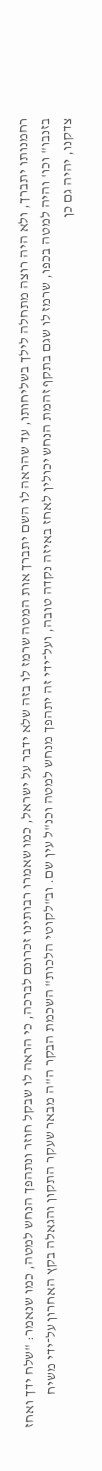רחמנותו יתברך, ולא היה רוצה מתחלה לילך בשליחותו, עד שהראה לו השם יתברך אות המטה שרמז לו בזה שלא ידבר על ישראל, כמו שאמרו רבותינו זכרונם לברכה, כי הראה לו שבקל חוזר ונתהפך הנחש למטה, כמו שנאמר: "שלח ידך ואחז בזנבו" וכו' והיה למטה בכפו, שרמז לו שגם בתקף זהמת הנחש יכולין לאחז באיזה נקדה טובה, ועל־ידי זה יתהפך מנחש למטה וכנ"ל עין שם. וב"לקוטי הלכות" השכמת הבקר ה"ה מבאר שעקר התקון והגאלה בקץ האחרון על־ידי משיח צדקנו, יהיה גם כן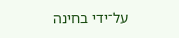על־ידי בחינה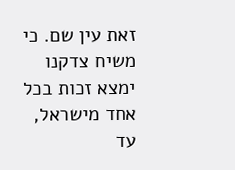זאת עין שם. כי משיח צדקנו ימצא זכות בכל אחד מישראל, עד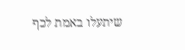שיתעלו באמת לכף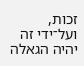זכות, ועל־ידי זה יהיה הגאלה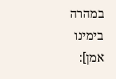במהרה בימינו אמן]: